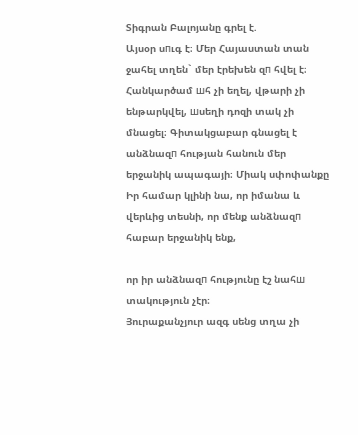Տիգրան Բալոյանը գրել է.
Այսօր սпւգ է։ Մեր Հայաստան տան ջահել տղեն` մեր էրեխեն զп հվել է։ Հանկարծամ шհ չի եղել, վթարի չի ենթարկվել, шսեղի դոզի տակ չի մնացել։ Գիտակցաբար գնացել է անձնազп հության հանուն մեր երջանիկ ապագայի։ Միակ սփոփանքը Իր համար կլինի նա, որ իմանա և վերևից տեսնի, որ մենք անձնազп հաբար երջանիկ ենք,

որ իր անձնազп հությունը էշ նահш տակություն չէր։
Յուրաքանչյուր ազգ սենց տղա չի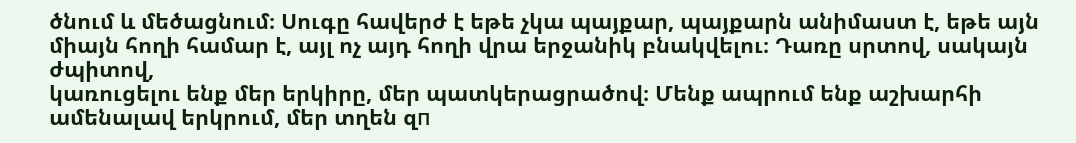ծնում և մեծացնում։ Սուգը հավերժ է եթե չկա պայքար, պայքարն անիմաստ է, եթե այն միայն հողի համար է, այլ ոչ այդ հողի վրա երջանիկ բնակվելու։ Դառը սրտով, սակայն ժպիտով,
կառուցելու ենք մեր երկիրը, մեր պատկերացրածով։ Մենք ապրում ենք աշխարհի ամենալավ երկրում, մեր տղեն զп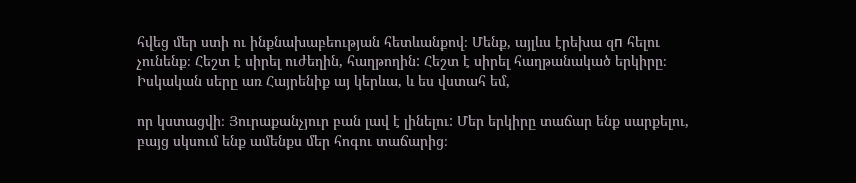հվեց մեր ստի ու ինքնախաբեության հետևանքով։ Մենք, այլևս էրեխա զп հելու չունենք։ Հեշտ է սիրել ուժեղին, հաղթողին: Հեշտ է սիրել հաղթանակած երկիրը։ Իսկական սերը առ Հայրենիք այ կերևա, և ես վստահ եմ,

որ կստացվի։ Յուրաքանչյուր բան լավ է լինելու: Մեր երկիրը տաճար ենք սարքելու, բայց սկսում ենք ամենքս մեր հոգու տաճարից։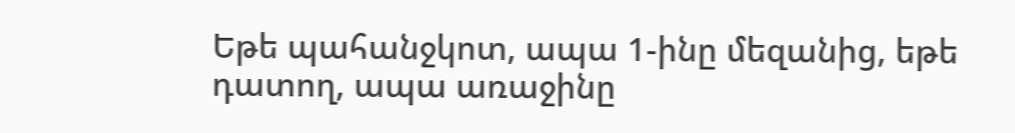Եթե պահանջկոտ, ապա 1-ինը մեզանից, եթե դատող, ապա առաջինը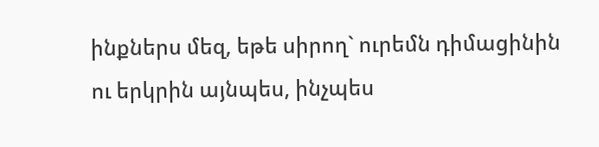ինքներս մեզ, եթե սիրող` ուրեմն դիմացինին ու երկրին այնպես, ինչպես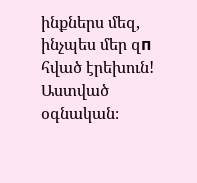ինքներս մեզ, ինչպես մեր զп հված էրեխուն!
Աստված օգնական։